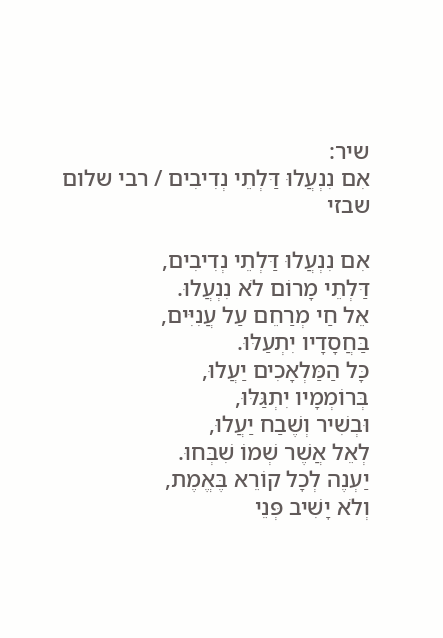שיר:
אִם נִנְעֲלוּ דַּלְתֵי נְדִיבִים / רבי שלום שבזי

אִם נִנְעֲלוּ דַּלְתֵי נְדִיבִים,
דַּלְתֵי מָרוֹם לֹא נִנְעֲלוּ.
אֵל חַי מְרַחֵם עַל עֲנִיִּים,
בַּחֲסָדָיו יִתְעַלּוּ.
כָּל הַמַּלְאָכִים יַעֲלוּ,
בְּרוֹמְמָיו יִתְגַּלּוּ,
וּבְשִׁיר וְשֶׁבַח יַעֲלוּ,
לְאֵל אֲשֶׁר שְׁמוֹ שִׁבְּחוּ.
יַעְנֶה לְכָל קוֹרֵא בֶּאֱמֶת,
וְלֹא יָשִׁיב פְּנֵי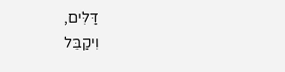דַּלִּים,
וִיקַבֵּל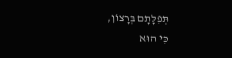תְּפִלָּתָם בְּרָצוֹן,
כִּי הוּא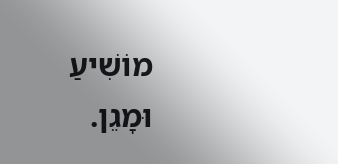מוֹשִׁיעַ וּמָגֵן.